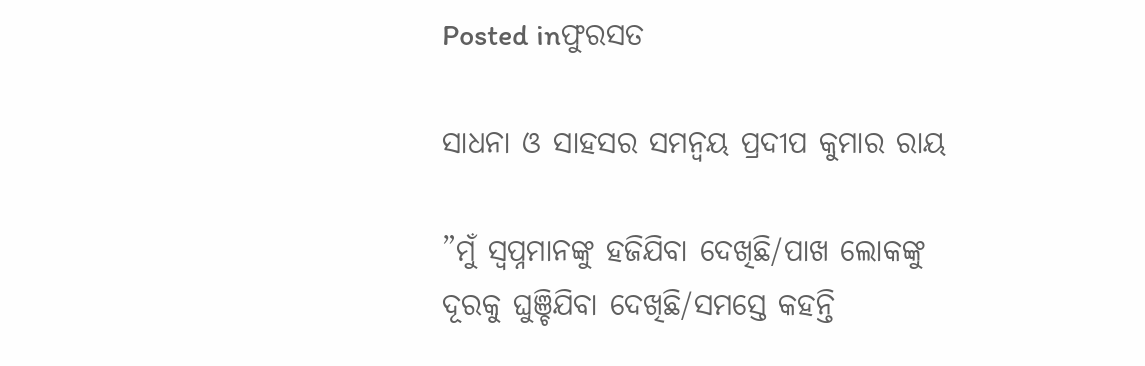Posted inଫୁରସତ

ସାଧନା ଓ ସାହସର ସମନ୍ବୟ ପ୍ରଦୀପ କୁମାର ରାୟ

”ମୁଁ ସ୍ବପ୍ନମାନଙ୍କୁ ହଜିଯିବା ଦେଖିଛି/ପାଖ ଲୋକଙ୍କୁ ଦୂରକୁ ଘୁଞ୍ଚିଯିବା ଦେଖିଛି/ସମସ୍ତେ କହନ୍ତି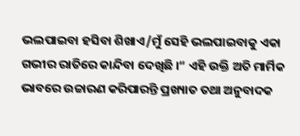ଭଲପାଇବା ହସିବା ଶିଖାଏ/ମୁଁ ସେହି ଭଲପାଇବାକୁ ଏକା ଗଭୀର ରାତିରେ କାନ୍ଦିବା ଦେଖିଛି ।“ ଏହି ଉକ୍ତି ଅତି ମାର୍ମିକ ଭାବରେ ଉଚ୍ଚାରଣ କରିପାରନ୍ତି ପ୍ରଖ୍ୟାତ ତଥା ଅନୁବାଦକ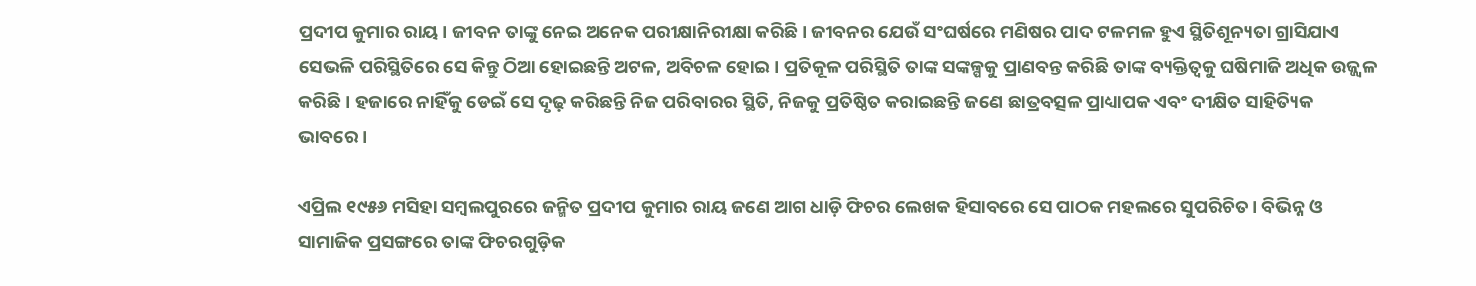ପ୍ରଦୀପ କୁମାର ରାୟ। ଜୀବନ ତାଙ୍କୁ ନେଇ ଅନେକ ପରୀକ୍ଷାନିରୀକ୍ଷା କରିଛି। ଜୀବନର ଯେଉଁ ସଂଘର୍ଷରେ ମଣିଷର ପାଦ ଟଳମଳ ହୁଏ ସ୍ଥିତିଶୂନ୍ୟତା ଗ୍ରାସିଯାଏ ସେଭଳି ପରିସ୍ଥିତିରେ ସେ କିନ୍ତୁ ଠିଆ ହୋଇଛନ୍ତି ଅଟଳ, ଅବିଚଳ ହୋଇ। ପ୍ରତିକୂଳ ପରିସ୍ଥିତି ତାଙ୍କ ସଙ୍କଳ୍ପକୁ ପ୍ରାଣବନ୍ତ କରିଛି ତାଙ୍କ ବ୍ୟକ୍ତିତ୍ୱକୁ ଘଷିମାଜି ଅଧିକ ଉଜ୍ଜ୍ୱଳ କରିଛି । ହଜାରେ ନାହିଁକୁ ଡେଇଁ ସେ ଦୃଢ଼ କରିଛନ୍ତି ନିଜ ପରିବାରର ସ୍ଥିତି, ନିଜକୁ ପ୍ରତିଷ୍ଠିତ କରାଇଛନ୍ତି ଜଣେ ଛାତ୍ରବତ୍ସଳ ପ୍ରାଧ୍ୟାପକ ଏବଂ ଦୀକ୍ଷିତ ସାହିତ୍ୟିକ ଭାବରେ।

ଏପ୍ରିଲ ୧୯୫୬ ମସିହା ସମ୍ବଲପୁରରେ ଜନ୍ମିତ ପ୍ରଦୀପ କୁମାର ରାୟ ଜଣେ ଆଗ ଧାଡ଼ି ଫିଚର ଲେଖକ ହିସାବରେ ସେ ପାଠକ ମହଲରେ ସୁପରିଚିତ। ବିଭିନ୍ନ ଓ ସାମାଜିକ ପ୍ରସଙ୍ଗରେ ତାଙ୍କ ଫିଚରଗୁଡ଼ିକ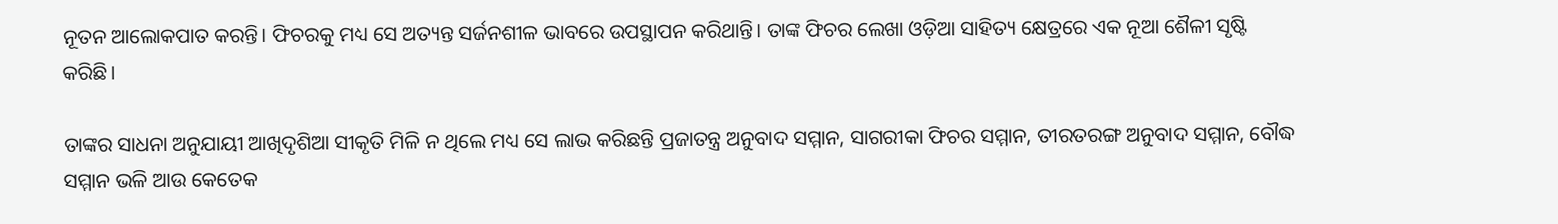ନୂତନ ଆଲୋକପାତ କରନ୍ତି। ଫିଚରକୁ ମଧ୍ୟ ସେ ଅତ୍ୟନ୍ତ ସର୍ଜନଶୀଳ ଭାବରେ ଉପସ୍ଥାପନ କରିଥାନ୍ତି। ତାଙ୍କ ଫିଚର ଲେଖା ଓଡ଼ିଆ ସାହିତ୍ୟ କ୍ଷେତ୍ରରେ ଏକ ନୂଆ ଶୈଳୀ ସୃଷ୍ଟି କରିଛି।

ତାଙ୍କର ସାଧନା ଅନୁଯାୟୀ ଆଖିଦୃଶିଆ ସୀକୃତି ମିଳି ନ ଥିଲେ ମଧ୍ୟ ସେ ଲାଭ କରିଛନ୍ତି ପ୍ରଜାତନ୍ତ୍ର ଅନୁବାଦ ସମ୍ମାନ, ସାଗରୀକା ଫିଚର ସମ୍ମାନ, ତୀରତରଙ୍ଗ ଅନୁବାଦ ସମ୍ମାନ, ବୌଦ୍ଧ ସମ୍ମାନ ଭଳି ଆଉ କେତେକ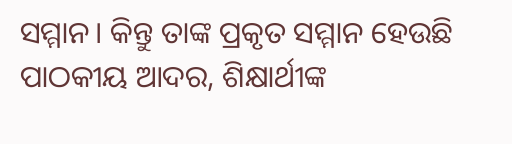ସମ୍ମାନ। କିନ୍ତୁ ତାଙ୍କ ପ୍ରକୃତ ସମ୍ମାନ ହେଉଛି ପାଠକୀୟ ଆଦର, ଶିକ୍ଷାର୍ଥୀଙ୍କ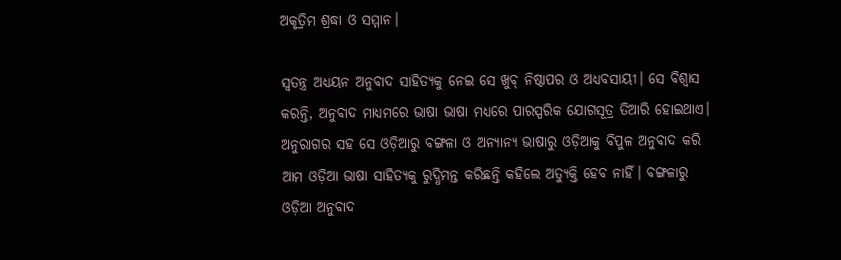ଅକୃତ୍ରିମ ଶ୍ରଦ୍ଧା ଓ ସମ୍ମାନ।

ସ୍ବତନ୍ତ୍ର ଅଧ୍ୟୟନ ଅନୁବାଦ ସାହିତ୍ୟକୁ ନେଇ ସେ ଖୁବ୍‌ ନିଷ୍ଠାପର ଓ ଅଧ୍ୟବସାୟୀ। ସେ ବିଶ୍ୱାସ କରନ୍ତି, ଅନୁବାଦ ମାଧ୍ୟମରେ ଭାଷା ଭାଷା ମଧ୍ୟରେ ପାରସ୍ପରିକ ଯୋଗସୂତ୍ର ତିଆରି ହୋଇଥାଏ। ଅନୁରାଗର ସହ ସେ ଓଡ଼ିଆରୁ ବଙ୍ଗଳା ଓ ଅନ୍ୟାନ୍ୟ ଭାଷାରୁ ଓଡ଼ିଆକୁ ବିପୁଳ ଅନୁବାଦ କରି ଆମ ଓଡ଼ିଆ ଭାଷା ସାହିତ୍ୟକୁ ରୁଦ୍ଧିମନ୍ତ କରିଛନ୍ତି କହିଲେ ଅତ୍ୟୁକ୍ତି ହେବ ନାହିଁ। ବଙ୍ଗଳାରୁ ଓଡ଼ିଆ ଅନୁବାଦ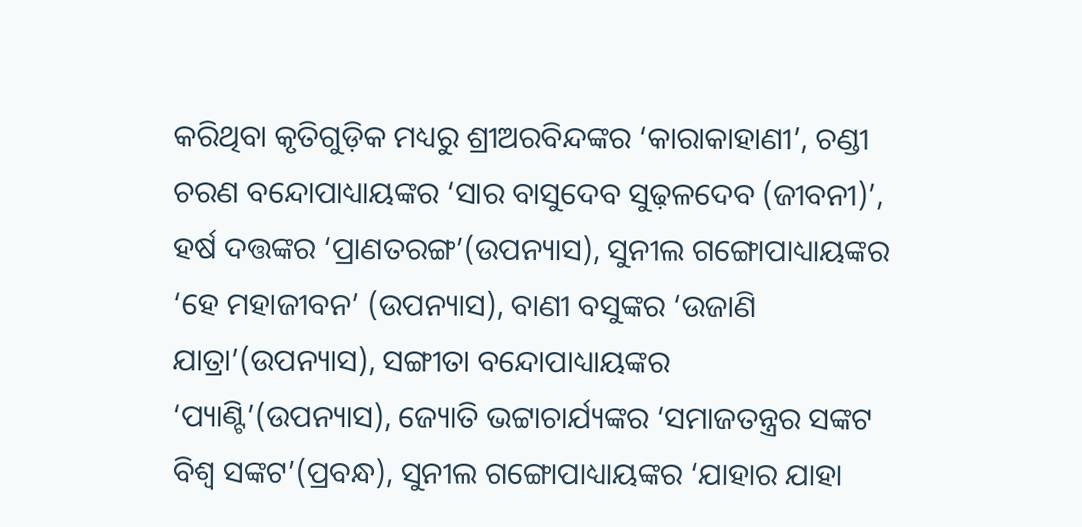କରିଥିବା କୃତିଗୁଡ଼ିକ ମଧ୍ୟରୁ ଶ୍ରୀଅରବିନ୍ଦଙ୍କର ‘କାରାକାହାଣୀ’, ଚଣ୍ଡୀ ଚରଣ ବନ୍ଦୋପାଧ୍ୟାୟଙ୍କର ‘ସାର ବାସୁଦେବ ସୁଢ଼ଳଦେବ (ଜୀବନୀ)’, ହର୍ଷ ଦତ୍ତଙ୍କର ‘ପ୍ରାଣତରଙ୍ଗ’(ଉପନ୍ୟାସ), ସୁନୀଲ ଗଙ୍ଗୋପାଧ୍ୟାୟଙ୍କର ‘ହେ ମହାଜୀବନ’ (ଉପନ୍ୟାସ), ବାଣୀ ବସୁଙ୍କର ‘ଉଜାଣି ଯାତ୍ରା’(ଉପନ୍ୟାସ), ସଙ୍ଗୀତା ବନ୍ଦୋପାଧ୍ୟାୟଙ୍କର ‘ପ୍ୟାଣ୍ଟି’(ଉପନ୍ୟାସ), ଜ୍ୟୋତି ଭଟ୍ଟାଚାର୍ଯ୍ୟଙ୍କର ‘ସମାଜତନ୍ତ୍ରର ସଙ୍କଟ ବିଶ୍ୱ ସଙ୍କଟ’(ପ୍ରବନ୍ଧ), ସୁନୀଲ ଗଙ୍ଗୋପାଧ୍ୟାୟଙ୍କର ‘ଯାହାର ଯାହା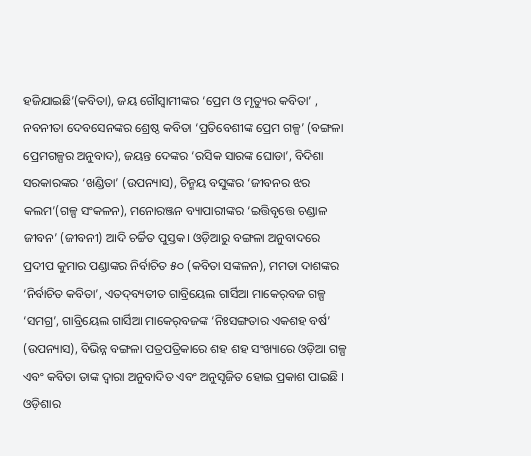ହଜିଯାଇଛି’(କବିତା), ଜୟ ଗୌସ୍ବାମୀଙ୍କର ‘ପ୍ରେମ ଓ ମୃତ୍ୟୁର କବିତା’ , ନବନୀତା ଦେବସେନଙ୍କର ଶ୍ରେଷ୍ଠ କବିତା ‘ପ୍ରତିବେଶୀଙ୍କ ପ୍ରେମ ଗଳ୍ପ’ (ବଙ୍ଗଳା ପ୍ରେମଗଳ୍ପର ଅନୁବାଦ), ଜୟନ୍ତ ଦେଙ୍କର ‘ରସିକ ସାରଙ୍କ ଘୋଡା’, ବିଦିଶା ସରକାରଙ୍କର ‘ଖଣ୍ଡିତା’ (ଉପନ୍ୟାସ), ଚିନ୍ମୟ ବସୁଙ୍କର ‘ଜୀବନର ଝର କଲମ’(ଗଳ୍ପ ସଂକଳନ), ମନୋରଞ୍ଜନ ବ୍ୟାପାରୀଙ୍କର ‘ଇତ୍ତିବୃତ୍ତେ ଚଣ୍ଡାଳ ଜୀବନ’ (ଜୀବନୀ) ଆଦି ଚର୍ଚ୍ଚିତ ପୁସ୍ତକ। ଓଡ଼ିଆରୁ ବଙ୍ଗଳା ଅନୁବାଦରେ ପ୍ରଦୀପ କୁମାର ପଣ୍ଡାଙ୍କର ନିର୍ବାଚିତ ୫୦ (କବିତା ସଙ୍କଳନ), ମମତା ଦାଶଙ୍କର ‘ନିର୍ବାଚିତ କବିତା’, ଏତଦ୍‌ବ୍ୟତୀତ ଗାବ୍ରିୟେଲ ଗାର୍ସିଆ ମାକେର୍‌ବଜ ଗଳ୍ପ ‘ସମଗ୍ର’, ଗାବ୍ରିୟେଲ ଗାର୍ସିଆ ମାକେର୍‌ବଜଙ୍କ ‘ନିଃସଙ୍ଗତାର ଏକଶହ ବର୍ଷ’ (ଉପନ୍ୟାସ), ବିଭିନ୍ନ ବଙ୍ଗଳା ପତ୍ରପତ୍ରିକାରେ ଶହ ଶହ ସଂଖ୍ୟାରେ ଓଡ଼ିଆ ଗଳ୍ପ ଏବଂ କବିତା ତାଙ୍କ ଦ୍ୱାରା ଅନୁବାଦିତ ଏବଂ ଅନୁସୃଜିତ ହୋଇ ପ୍ରକାଶ ପାଇଛି । ଓଡ଼ିଶାର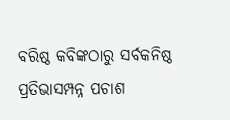ବରିଷ୍ଠ କବିଙ୍କଠାରୁ ସର୍ବକନିଷ୍ଠ ପ୍ରତିଭାସମ୍ପନ୍ନ ପଚାଶ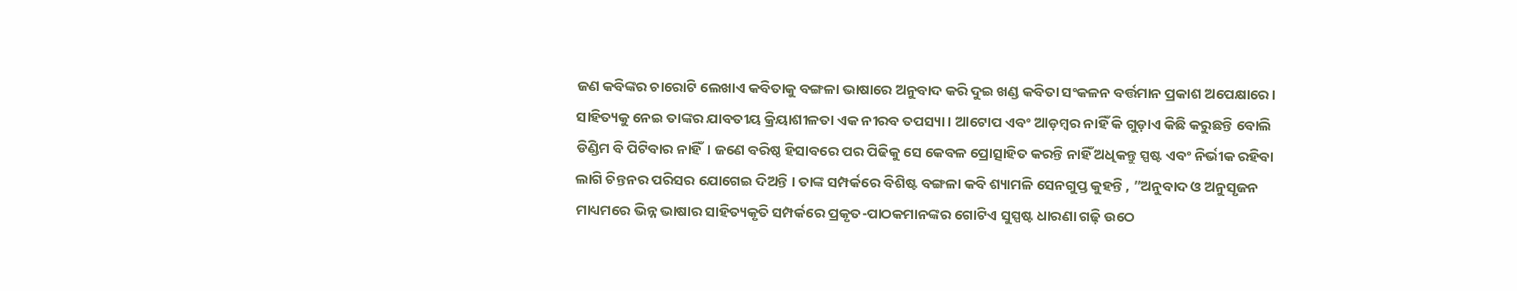ଜଣ କବିଙ୍କର ଚାରୋଟି ଲେଖାଏ କବିତାକୁ ବଙ୍ଗଳା ଭାଷାରେ ଅନୁବାଦ କରି ଦୁଇ ଖଣ୍ଡ କବିତା ସଂକଳନ ବର୍ତ୍ତମାନ ପ୍ରକାଶ ଅପେକ୍ଷାରେ। ସାହିତ୍ୟକୁ ନେଇ ତାଙ୍କର ଯାବତୀୟ କ୍ରିୟାଶୀଳତା ଏକ ନୀରବ ତପସ୍ୟା। ଆଟୋପ ଏବଂ ଆଡ଼ମ୍ବର ନାହିଁ କି ଗୁଡ଼ାଏ କିଛି କରୁଛନ୍ତି ବୋଲି ଡିଣ୍ଡିମ ବି ପିଟିବାର ନାହିଁ। ଜଣେ ବରିଷ୍ଠ ହିସାବରେ ପର ପିଢିକୁ ସେ କେବଳ ପ୍ରୋତ୍ସାହିତ କରନ୍ତି ନାହିଁ ଅଧିକନ୍ତୁ ସ୍ପଷ୍ଟ ଏବଂ ନିର୍ଭୀକ ରହିବା ଲାଗି ଚିନ୍ତନର ପରିସର ଯୋଗେଇ ଦିଅନ୍ତି । ତାଙ୍କ ସମ୍ପର୍କରେ ବିଶିଷ୍ଟ ବଙ୍ଗଳା କବି ଶ୍ୟାମଳି ସେନଗୁପ୍ତ କୁହନ୍ତି , ”ଅନୁବାଦ ଓ ଅନୁସୃଜନ ମାଧ୍ୟମରେ ଭିନ୍ନ ଭାଷାର ସାହିତ୍ୟକୃତି ସମ୍ପର୍କରେ ପ୍ରକୃତ-ପାଠକମାନଙ୍କର ଗୋଟିଏ ସୁସ୍ପଷ୍ଟ ଧାରଣା ଗଢ଼ି ଉଠେ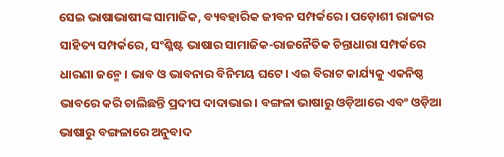ସେଇ ଭାଷାଭାଷୀଙ୍କ ସାମାଜିକ, ବ୍ୟବହାରିକ ଜୀବନ ସମ୍ପର୍କରେ। ପଡ଼ୋଶୀ ରାଜ୍ୟର ସାହିତ୍ୟ ସମ୍ପର୍କରେ, ସଂଶ୍ଳିଷ୍ଟ ଭାଷାର ସାମାଜିକ-ରାଜନୈତିକ ଚିନ୍ତାଧାରା ସମ୍ପର୍କରେ ଧାରଣା ଜନ୍ମେ। ଭାବ ଓ ଭାବନାର ବିନିମୟ ଘଟେ। ଏଇ ବିରାଟ କାର୍ଯ୍ୟକୁ ଏକନିଷ୍ଠ ଭାବରେ କରି ଚାଲିଛନ୍ତି ପ୍ରଦୀପ ଦାଦାଭାଇ। ବଙ୍ଗଳା ଭାଷାରୁ ଓଡ଼ିଆରେ ଏବଂ ଓଡ଼ିଆ ଭାଷାରୁ ବଙ୍ଗଳାରେ ଅନୁବାଦ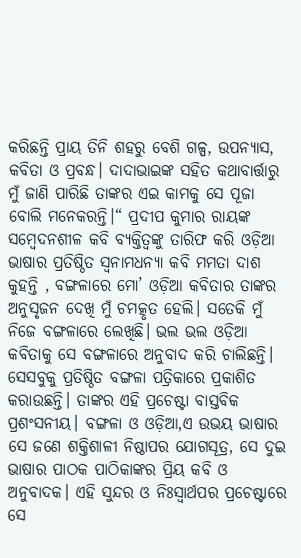କରିଛନ୍ତି ପ୍ରାୟ ତିନି ଶହରୁ ବେଶି ଗଳ୍ପ, ଉପନ୍ୟାସ, କବିତା ଓ ପ୍ରବନ୍ଧ। ଦାଦାଭାଇଙ୍କ ସହିତ କଥାବାର୍ତ୍ତାରୁ ମୁଁ ଜାଣି ପାରିଛି ତାଙ୍କର ଏଇ କାମକୁ ସେ ପୂଜା ବୋଲି ମନେକରନ୍ତି।“ ପ୍ରଦୀପ କୁମାର ରାୟଙ୍କ ସମ୍ବେଦନଶୀଳ କବି ବ୍ୟକ୍ତିତ୍ୱଙ୍କୁ ତାରିଫ କରି ଓଡ଼ିଆ ଭାଷାର ପ୍ରତିଷ୍ଠିତ ସ୍ବନାମଧନ୍ୟା କବି ମମତା ଦାଶ କୁହନ୍ତି , ବଙ୍ଗଳାରେ ମୋ’ ଓଡ଼ିଆ କବିତାର ତାଙ୍କର ଅନୁସୃଜନ ଦେଖି ମୁଁ ଚମତ୍କୃତ ହେଲି। ସତେକି ମୁଁ ନିଜେ ବଙ୍ଗଳାରେ ଲେଖିଛି। ଭଲ ଭଲ ଓଡ଼ିଆ କବିତାକୁ ସେ ବଙ୍ଗଳାରେ ଅନୁବାଦ କରି ଚାଲିଛନ୍ତି। ସେସବୁକୁ ପ୍ରତିଷ୍ଠିତ ବଙ୍ଗଳା ପତ୍ରିକାରେ ପ୍ରକାଶିତ କରାଉଛନ୍ତି। ତାଙ୍କର ଏହି ପ୍ରଚେଷ୍ଟା ବାସ୍ତବିକ ପ୍ରଶଂସନୀୟ। ବଙ୍ଗଳା ଓ ଓଡ଼ିଆ,ଏ ଉଭୟ ଭାଷାର ସେ ଜଣେ ଶକ୍ତିଶାଳୀ ନିଷ୍ଠାପର ଯୋଗସୂତ୍ର, ସେ ଦୁଇ ଭାଷାର ପାଠକ ପାଠିକାଙ୍କର ପ୍ରିୟ କବି ଓ ଅନୁବାଦକ। ଏହି ସୁନ୍ଦର ଓ ନିଃସ୍ବାର୍ଥପର ପ୍ରଚେଷ୍ଟାରେ ସେ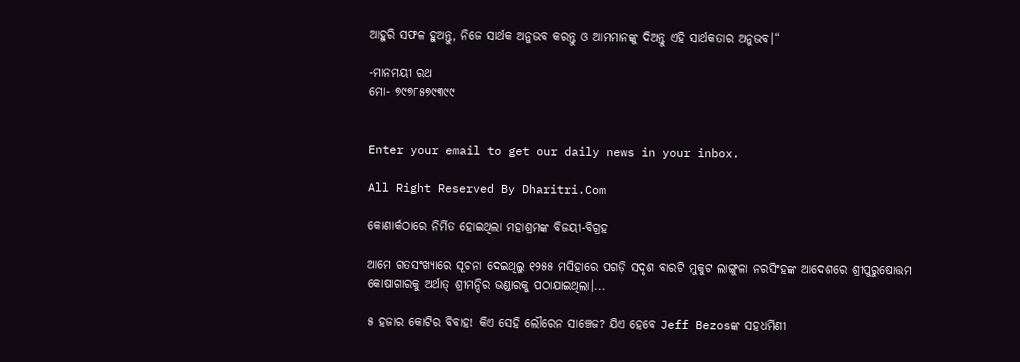ଆହୁରି ସଫଳ ହୁଅନ୍ତୁ, ନିଜେ ସାର୍ଥକ ଅନୁଭବ କରନ୍ତୁ ଓ ଆମମାନଙ୍କୁ ଦିଅନ୍ତୁ ଏହି ସାର୍ଥକତାର ଅନୁଭବ।“

-ମାନମୟୀ ରଥ
ମୋ- ୭୯୭୮୫୭୯୩୯୯


Enter your email to get our daily news in your inbox.

All Right Reserved By Dharitri.Com

କୋଣାର୍କଠାରେ ନିର୍ମିତ ହୋଇଥିଲା ମହାଶ୍ରମଙ୍କ ବିଜୟୀ-ବିଗ୍ରହ

ଆମେ ଗତସଂଖ୍ୟାରେ ସୂଚନା ଦେଇଥିଲୁ ୧୨୫୫ ମସିହାରେ ପଗଡ଼ି ସଦୃଶ ବାରଟି ମୁକୁଟ ଲାଙ୍ଗୁଳା ନରସିଂହଙ୍କ ଆଦେଶରେ ଶ୍ରୀପୁରୁଷୋତ୍ତମ କୋଷାଗାରକୁ ଅର୍ଥାତ୍‌ ଶ୍ରୀମନ୍ଦିର ଭଣ୍ଡାରକୁ ପଠାଯାଇଥିଲା।...

୫ ହଜାର କୋଟିର ବିବାହ! କିଏ ସେହି ଲୌରେନ ସାଞ୍ଚେଜ? ଯିଏ ହେବେ Jeff Bezosଙ୍କ ସହଧର୍ମିଣୀ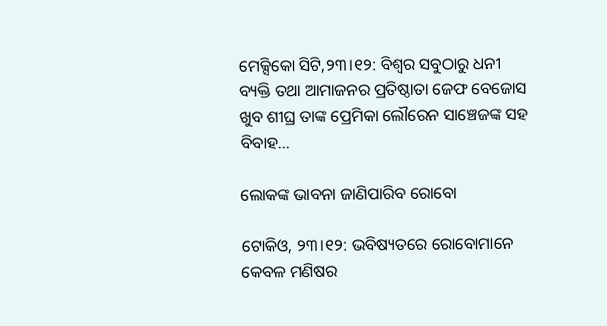ମେକ୍ସିକୋ ସିଟି,୨୩।୧୨: ବିଶ୍ୱର ସବୁଠାରୁ ଧନୀ ବ୍ୟକ୍ତି ତଥା ଆମାଜନର ପ୍ରତିଷ୍ଠାତା ଜେଫ ବେଜୋସ ଖୁବ ଶୀଘ୍ର ତାଙ୍କ ପ୍ରେମିକା ଲୌରେନ ସାଞ୍ଚେଜଙ୍କ ସହ ବିବାହ...

ଲୋକଙ୍କ ଭାବନା ଜାଣିପାରିବ ରୋବୋ

ଟୋକିଓ, ୨୩।୧୨: ଭବିଷ୍ୟତରେ ରୋବୋମାନେ କେବଳ ମଣିଷର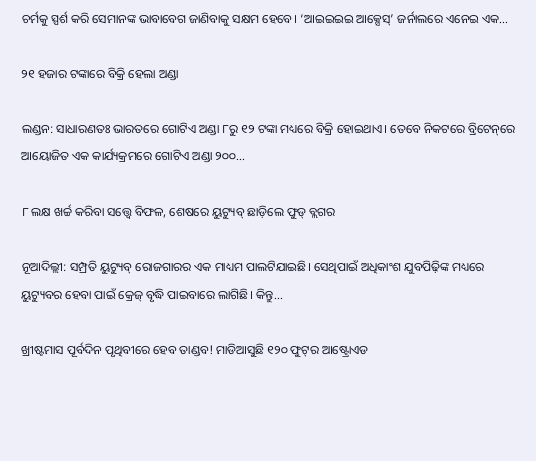ଚର୍ମକୁ ସ୍ପର୍ଶ କରି ସେମାନଙ୍କ ଭାବାବେଗ ଜାଣିବାକୁ ସକ୍ଷମ ହେବେ। ‘ଆଇଇଇଇ ଆକ୍ସେସ୍‌’ ଜର୍ନାଲରେ ଏନେଇ ଏକ...

୨୧ ହଜାର ଟଙ୍କାରେ ବିକ୍ରି ହେଲା ଅଣ୍ଡା

ଲଣ୍ଡନ: ସାଧାରଣତଃ ଭାରତରେ ଗୋଟିଏ ଅଣ୍ଡା ୮ରୁ ୧୨ ଟଙ୍କା ମଧ୍ୟରେ ବିକ୍ରି ହୋଇଥାଏ। ତେବେ ନିକଟରେ ବ୍ରିଟେନ୍‌ରେ ଆୟୋଜିତ ଏକ କାର୍ଯ୍ୟକ୍ରମରେ ଗୋଟିଏ ଅଣ୍ଡା ୨୦୦...

୮ ଲକ୍ଷ ଖର୍ଚ୍ଚ କରିବା ସତ୍ତ୍ୱେ ବିଫଳ, ଶେଷରେ ୟୁଟ୍ୟୁବ୍‌ ଛାଡ଼ିଲେ ଫୁଡ୍‌ ବ୍ଲଗର

ନୂଆଦିଲ୍ଲୀ: ସମ୍ପ୍ରତି ୟୁଟ୍ୟୁବ୍‌ ରୋଜଗାରର ଏକ ମାଧ୍ୟମ ପାଲଟିଯାଇଛି। ସେଥିପାଇଁ ଅଧିକାଂଶ ଯୁବପିଢ଼ିଙ୍କ ମଧ୍ୟରେ ୟୁଟ୍ୟୁବର ହେବା ପାଇଁ କ୍ରେଜ୍‌ ବୃଦ୍ଧି ପାଇବାରେ ଲାଗିଛି। କିନ୍ତୁ...

ଖ୍ରୀଷ୍ଟମାସ ପୂର୍ବଦିନ ପୃଥିବୀରେ ହେବ ତାଣ୍ଡବ! ମାଡିଆସୁଛି ୧୨୦ ଫୁଟ୍‌ର ଆଷ୍ଟ୍ରୋଏଡ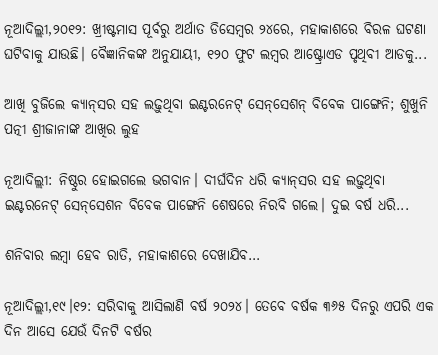ନୂଆଦିଲ୍ଲୀ,୨୦୧୨: ଖ୍ରୀଷ୍ଟମାସ ପୂର୍ବରୁ ଅର୍ଥାତ ଡିସେମ୍ବର ୨୪ରେ, ମହାକାଶରେ ବିରଳ ଘଟଣା ଘଟିବାକୁ ଯାଉଛି। ବୈଜ୍ଞାନିକଙ୍କ ଅନୁଯାୟୀ, ୧୨୦ ଫୁଟ ଲମ୍ବର ଆଷ୍ଟ୍ରୋଏଡ ପୃଥିବୀ ଆଡକୁ...

ଆଖି ବୁଜିଲେ କ୍ୟାନ୍‌ସର ସହ ଲଢ଼ୁଥିବା ଇଣ୍ଟରନେଟ୍‌ ସେନ୍‌ସେଶନ୍‌ ବିବେକ ପାଙ୍ଗେନି; ଶୁଖୁନି ପତ୍ନୀ ଶ୍ରୀଜାନାଙ୍କ ଆଖିର ଲୁହ

ନୂଆଦିଲ୍ଲୀ: ନିଷ୍ଠୁର ହୋଇଗଲେ ଭଗବାନ। ଦୀର୍ଘଦିନ ଧରି କ୍ୟାନ୍‌ସର ସହ ଲଢ଼ୁଥିବା ଇଣ୍ଟରନେଟ୍‌ ସେନ୍‌ସେଶନ ବିବେକ ପାଙ୍ଗେନି ଶେଷରେ ନିରବି ଗଲେ। ଦୁଇ ବର୍ଷ ଧରି...

ଶନିବାର ଲମ୍ବା ହେବ ରାତି, ମହାକାଶରେ ଦେଖାଯିବ…

ନୂଆଦିଲ୍ଲୀ,୧୯।୧୨: ସରିବାକୁ ଆସିଲାଣି ବର୍ଷ ୨୦୨୪। ତେବେ ବର୍ଷକ ୩୬୫ ଦିନରୁ ଏପରି ଏକ ଦିନ ଆସେ ଯେଉଁ ଦିନଟି ବର୍ଷର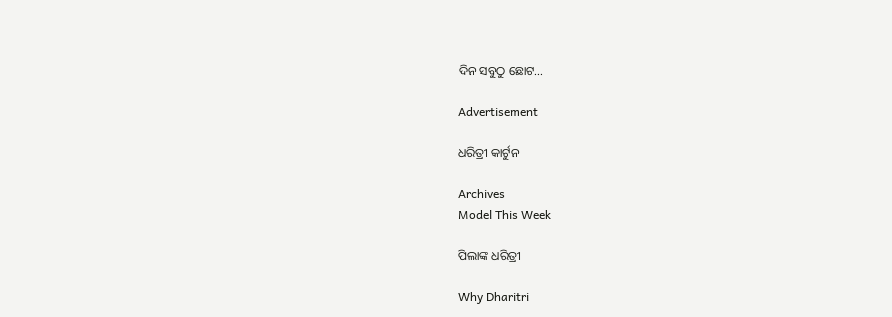ଦିନ ସବୁଠୁ ଛୋଟ...

Advertisement

ଧରିତ୍ରୀ କାର୍ଟୁନ

Archives
Model This Week

ପିଲାଙ୍କ ଧରିତ୍ରୀ

Why Dharitri